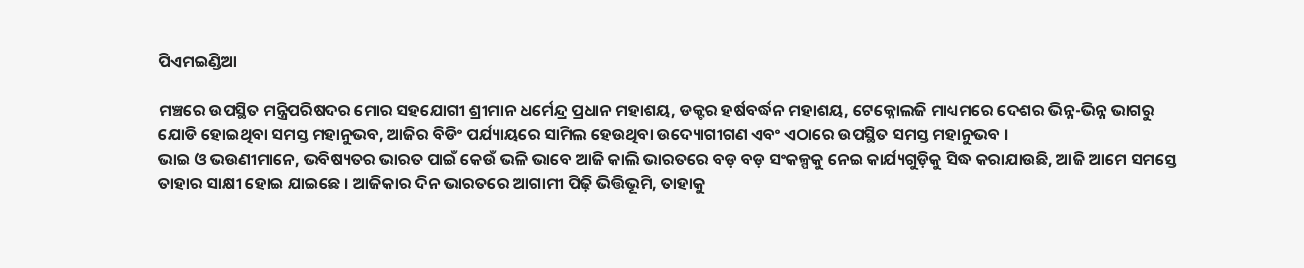ପିଏମଇଣ୍ଡିଆ

ମଞ୍ଚରେ ଉପସ୍ଥିତ ମନ୍ତ୍ରିପରିଷଦର ମୋର ସହଯୋଗୀ ଶ୍ରୀମାନ ଧର୍ମେନ୍ଦ୍ର ପ୍ରଧାନ ମହାଶୟ, ଡକ୍ଟର ହର୍ଷବର୍ଦ୍ଧନ ମହାଶୟ, ଟେକ୍ନୋଲଜି ମାଧ୍ୟମରେ ଦେଶର ଭିନ୍ନ-ଭିନ୍ନ ଭାଗରୁ ଯୋଡି ହୋଇଥିବା ସମସ୍ତ ମହାନୁଭବ, ଆଜିର ବିଡିଂ ପର୍ଯ୍ୟାୟରେ ସାମିଲ ହେଉଥିବା ଉଦ୍ୟୋଗୀଗଣ ଏବଂ ଏଠାରେ ଉପସ୍ଥିତ ସମସ୍ତ ମହାନୁଭବ ।
ଭାଇ ଓ ଭଉଣୀମାନେ, ଭବିଷ୍ୟତର ଭାରତ ପାଇଁ କେଉଁ ଭଳି ଭାବେ ଆଜି କାଲି ଭାରତରେ ବଡ଼ ବଡ଼ ସଂକଳ୍ପକୁ ନେଇ କାର୍ଯ୍ୟଗୁଡ଼ିକୁ ସିଦ୍ଧ କରାଯାଉଛି, ଆଜି ଆମେ ସମସ୍ତେ ତାହାର ସାକ୍ଷୀ ହୋଇ ଯାଇଛେ । ଆଜିକାର ଦିନ ଭାରତରେ ଆଗାମୀ ପିଢ଼ି ଭିତ୍ତିଭୂମି, ତାହାକୁ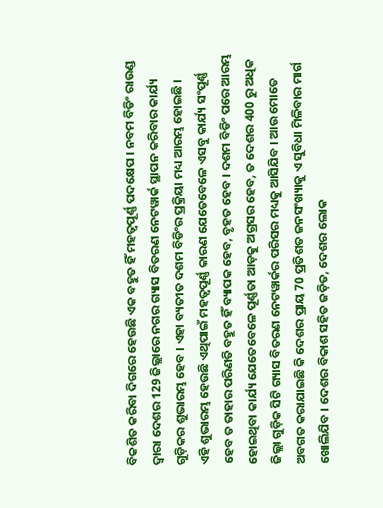ବିକଶିତ କରିବା ଦିଗରେ ହେଉଛି ଏକ ବହୁତ ହିଁ ମହତ୍ୱପୂର୍ଣ୍ଣ ପଦକ୍ଷେପ । ନବମ ବିଡିଂ ରାଉଣ୍ଡ ଦ୍ୱାରା ଦେଶର 129 ଜିଲ୍ଲାରେ ନଗର ଗ୍ୟାସ ବିତରଣ ନେଟୱାର୍କ ସ୍ଥାପନ କରିବାର କାର୍ଯ୍ୟ ଗୁଡ଼ିକର ଶୁଭାରମ୍ଭ ହେବ । ଏହା ବ୍ୟତୀତ ଦଶମ ବିଡିଂର ପ୍ରକ୍ରିୟା ମଧ୍ୟ ଆରମ୍ଭ ହୋଇଛି ।
ଏହି ଶୁଭାରମ୍ଭ ହେଉଛି ଏଥିପାଇଁ ମହତ୍ୱପୂର୍ଣ୍ଣ କାରଣ ଯେତେବେଳେ ଏସବୁ କାର୍ଯ୍ୟ ସଂପୂର୍ଣ୍ଣ ହେବ ତ ତାହାର ପରିଣତି ବହୁତ ହିଁ ବ୍ୟାପକ ହେବ, ବୃହତ ହେବ । ଦଶମ ବିଡିଂ ପରେ ଆରମ୍ଭ ହୋଇଥିବା କାର୍ଯ୍ୟ ଯେତେବେଳେ ପୂର୍ଣ୍ଣତା ଆଡ଼କୁ ଅଗ୍ରସର ହେବ, ତ ଦେଶର 400 ରୁ ଅଧିକ ଜିଲ୍ଲା ଗୁଡ଼ିକ ସିଟି ଗ୍ୟାସ ବିତରଣ ନେଟୱାର୍କର ପରିସର ମଧ୍ୟକୁ ଆସିଯିବ । ଆଉ ମୋତେ ଅବଗତ କରାଯାଇଛି କି ଦେଶର ପ୍ରାୟ 70 ପ୍ରତିଶତ ଜନସଂଖ୍ୟାକୁ ଏ ସୁବିଧା ମିଳିବାର ମାର୍ଗ ଖୋଲିଯିବ । ଦେଶର ବିକାଶ ସହିତ ଜଡ଼ିତ, ଦେଶର ଲୋକ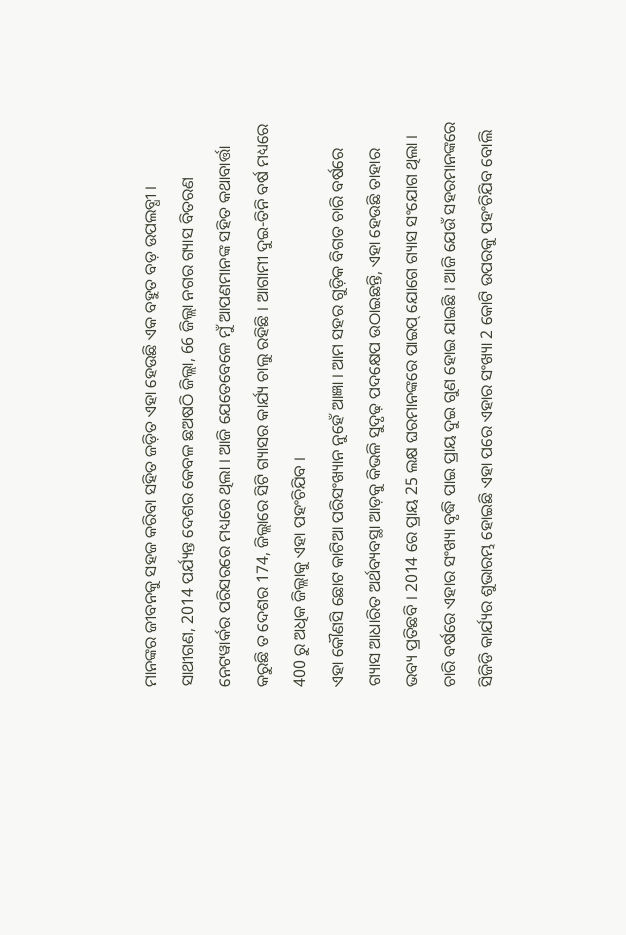ମାନଙ୍କର ଜୀବନକୁ ସହଜ କରିବା ସହିତ ଜଡ଼ିତ ଏହା ହେଉଛି ଏକ ବହୁତ ବଡ଼ ଉପଲବ୍ଧୀ ।
ସାଥୀଗଣ, 2014 ପର୍ଯ୍ୟନ୍ତ ଦେଶର କେବଳ ଛଅଷଠି ଜିଲ୍ଲା, 66 ଜିଲ୍ଲା ନଗର ଗ୍ୟାସ ବିତରଣ ନେଟୱାର୍କର ପରିସରରେ ମଧ୍ୟରେ ଥିଲା । ଆଜି ଯେତେବେଳେ ମୁଁ ଆପଣମାନଙ୍କ ସହିତ କଥାବାର୍ତ୍ତା କରୁଛି ତ ଦେଶର 174, ଜିଲ୍ଲାରେ ସିଟି ଗ୍ୟାସର କାର୍ଯ୍ୟ ଚାଲୁ ରହିଛି । ଆଗାମୀ ଦୁଇ-ତିନି ବର୍ଷ ମଧ୍ୟରେ 400 ରୁ ଅଧିକ ଜିଲ୍ଲାକୁ ଏହା ପହଂଚିଯିବ ।
ଏହା କୌଣସି ଛୋଟ କାଟିଆ ପରିସଂଖ୍ୟାନ ନୁହେଁ ଆଜ୍ଞା । ଆମ ସହର ଗୁଡ଼ିକ ବିଗତ ଚାରି ବର୍ଷରେ ଗ୍ୟାସ ଆଧାରିତ ଅର୍ଥବ୍ୟବସ୍ଥା ଆଡ଼କୁ କିଭଳି ସୁଦୃଢ଼ ପଦକ୍ଷେପ ଉଠାଇଛନ୍ତି, ଏହା ହେଉଛି ତାହାର ଭବ୍ୟ ପ୍ରତିଛବି । 2014 ରେ ପ୍ରାୟ 25 ଲକ୍ଷ ଘରମାନଙ୍କରେ ପାଇପ୍ ଯୋଗେ ଗ୍ୟାସ ସଂଯୋଗ ଥିଲା । ଚାରି ବର୍ଷରେ ଏହାର ସଂଖ୍ୟା ବୃଦ୍ଧି ପାଇ ପ୍ରାୟ ଦୁଇ ଗୁଣ ହୋଇ ଯାଇଛି । ଆଜି ଯେଉଁ ସହରମାନଙ୍କରେ ସିଜିଡି କାର୍ଯ୍ୟର ଶୁଭାରମ୍ଭ ହୋଇଛି ଏହା ପରେ ଏହାର ସଂଖ୍ୟା 2 କୋଟି ଉପରକୁ ପହଂଚିଯିବ ବୋଲି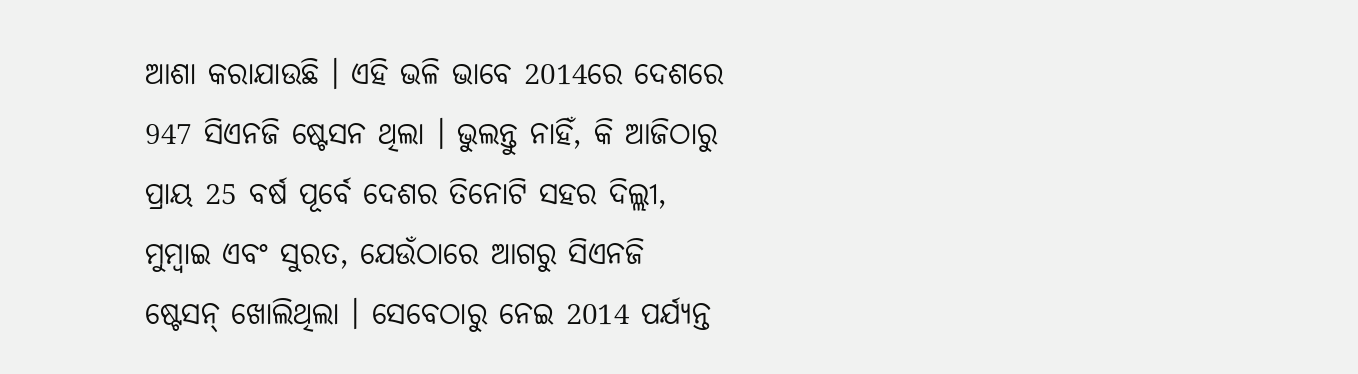ଆଶା କରାଯାଉଛି । ଏହି ଭଳି ଭାବେ 2014ରେ ଦେଶରେ 947 ସିଏନଜି ଷ୍ଟେସନ ଥିଲା । ଭୁଲନ୍ତୁ ନାହିଁ, କି ଆଜିଠାରୁ ପ୍ରାୟ 25 ବର୍ଷ ପୂର୍ବେ ଦେଶର ତିନୋଟି ସହର ଦିଲ୍ଲୀ, ମୁମ୍ବାଇ ଏବଂ ସୁରତ, ଯେଉଁଠାରେ ଆଗରୁ ସିଏନଜି ଷ୍ଟେସନ୍ ଖୋଲିଥିଲା । ସେବେଠାରୁ ନେଇ 2014 ପର୍ଯ୍ୟନ୍ତ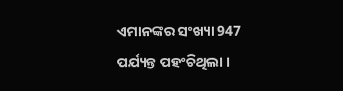ଏମାନଙ୍କର ସଂଖ୍ୟା 947 ପର୍ଯ୍ୟନ୍ତ ପହଂଚିଥିଲା ।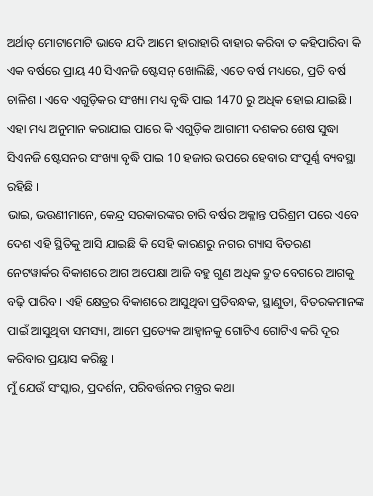ଅର୍ଥାତ୍ ମୋଟାମୋଟି ଭାବେ ଯଦି ଆମେ ହାରାହାରି ବାହାର କରିବା ତ କହିପାରିବା କି ଏକ ବର୍ଷରେ ପ୍ରାୟ 40 ସିଏନଜି ଷ୍ଟେସନ୍ ଖୋଲିଛି, ଏତେ ବର୍ଷ ମଧ୍ୟରେ, ପ୍ରତି ବର୍ଷ ଚାଳିଶ । ଏବେ ଏଗୁଡ଼ିକର ସଂଖ୍ୟା ମଧ୍ୟ ବୃଦ୍ଧି ପାଇ 1470 ରୁ ଅଧିକ ହୋଇ ଯାଇଛି । ଏହା ମଧ୍ୟ ଅନୁମାନ କରାଯାଇ ପାରେ କି ଏଗୁଡ଼ିକ ଆଗାମୀ ଦଶକର ଶେଷ ସୁଦ୍ଧା ସିଏନଜି ଷ୍ଟେସନର ସଂଖ୍ୟା ବୃଦ୍ଧି ପାଇ 10 ହଜାର ଉପରେ ହେବାର ସଂପୂର୍ଣ୍ଣ ବ୍ୟବସ୍ଥା ରହିଛି ।
ଭାଇ, ଭଉଣୀମାନେ, କେନ୍ଦ୍ର ସରକାରଙ୍କର ଚାରି ବର୍ଷର ଅକ୍ଳାନ୍ତ ପରିଶ୍ରମ ପରେ ଏବେ ଦେଶ ଏହି ସ୍ଥିତିକୁ ଆସି ଯାଇଛି କି ସେହି କାରଣରୁ ନଗର ଗ୍ୟାସ ବିତରଣ ନେଟୱାର୍କର ବିକାଶରେ ଆଗ ଅପେକ୍ଷା ଆଜି ବହୁ ଗୁଣ ଅଧିକ ଦ୍ରୁତ ବେଗରେ ଆଗକୁ ବଢ଼ି ପାରିବ । ଏହି କ୍ଷେତ୍ରର ବିକାଶରେ ଆସୁଥିବା ପ୍ରତିବନ୍ଧକ, ସ୍ଥାଣୁତା, ବିତରକମାନଙ୍କ ପାଇଁ ଆସୁଥିବା ସମସ୍ୟା, ଆମେ ପ୍ରତ୍ୟେକ ଆହ୍ୱାନକୁ ଗୋଟିଏ ଗୋଟିଏ କରି ଦୂର କରିବାର ପ୍ରୟାସ କରିଛୁ ।
ମୁଁ ଯେଉଁ ସଂସ୍କାର, ପ୍ରଦର୍ଶନ, ପରିବର୍ତ୍ତନର ମନ୍ତ୍ରର କଥା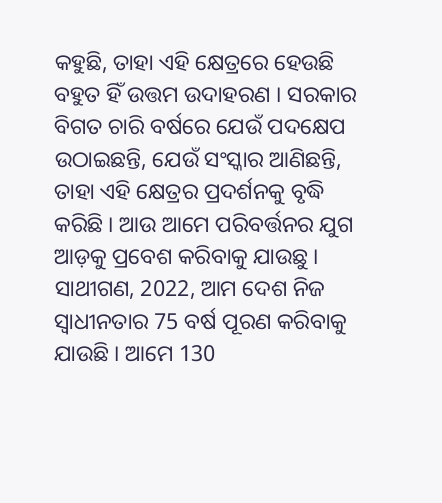କହୁଛି, ତାହା ଏହି କ୍ଷେତ୍ରରେ ହେଉଛି ବହୁତ ହିଁ ଉତ୍ତମ ଉଦାହରଣ । ସରକାର ବିଗତ ଚାରି ବର୍ଷରେ ଯେଉଁ ପଦକ୍ଷେପ ଉଠାଇଛନ୍ତି, ଯେଉଁ ସଂସ୍କାର ଆଣିଛନ୍ତି, ତାହା ଏହି କ୍ଷେତ୍ରର ପ୍ରଦର୍ଶନକୁ ବୃଦ୍ଧି କରିଛି । ଆଉ ଆମେ ପରିବର୍ତ୍ତନର ଯୁଗ ଆଡ଼କୁ ପ୍ରବେଶ କରିବାକୁ ଯାଉଛୁ ।
ସାଥୀଗଣ, 2022, ଆମ ଦେଶ ନିଜ ସ୍ୱାଧୀନତାର 75 ବର୍ଷ ପୂରଣ କରିବାକୁ ଯାଉଛି । ଆମେ 130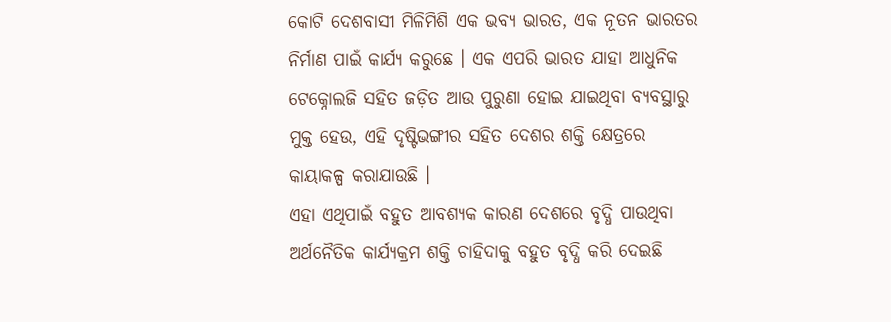କୋଟି ଦେଶବାସୀ ମିଳିମିଶି ଏକ ଭବ୍ୟ ଭାରତ, ଏକ ନୂତନ ଭାରତର ନିର୍ମାଣ ପାଇଁ କାର୍ଯ୍ୟ କରୁଛେ । ଏକ ଏପରି ଭାରତ ଯାହା ଆଧୁନିକ ଟେକ୍ନୋଲଜି ସହିତ ଜଡ଼ିତ ଆଉ ପୁରୁଣା ହୋଇ ଯାଇଥିବା ବ୍ୟବସ୍ଥାରୁ ମୁକ୍ତ ହେଉ, ଏହି ଦୃଷ୍ଟିଭଙ୍ଗୀର ସହିତ ଦେଶର ଶକ୍ତି କ୍ଷେତ୍ରରେ କାୟାକଳ୍ପ କରାଯାଉଛି ।
ଏହା ଏଥିପାଇଁ ବହୁତ ଆବଶ୍ୟକ କାରଣ ଦେଶରେ ବୃଦ୍ଧି ପାଉଥିବା ଅର୍ଥନୈତିକ କାର୍ଯ୍ୟକ୍ରମ ଶକ୍ତି ଚାହିଦାକୁ ବହୁତ ବୃଦ୍ଧି କରି ଦେଇଛି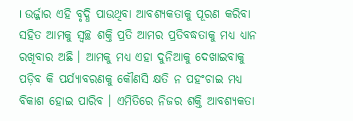। ଉର୍ଜ୍ଜାର ଏହି ବୃଦ୍ଧି ପାଉଥିବା ଆବଶ୍ୟକତାକୁ ପୂରଣ କରିବା ସହିତ ଆମକୁ ସ୍ୱଚ୍ଛ ଶକ୍ତି ପ୍ରତି ଆମର ପ୍ରତିବଦ୍ଧତାକୁ ମଧ୍ୟ ଧ୍ୟାନ ରଖିବାର ଅଛି । ଆମକୁ ମଧ୍ୟ ଏହା ଦୁନିଆକୁ ଦେଖାଇବାକୁ ପଡ଼ିବ କି ପର୍ଯ୍ୟାବରଣକୁ କୌଣସି କ୍ଷତି ନ ପହଂଚାଇ ମଧ୍ୟ ବିକାଶ ହୋଇ ପାରିବ । ଏମିତିରେ ନିଜର ଶକ୍ତି ଆବଶ୍ୟକତା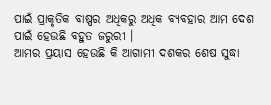ପାଇଁ ପ୍ରାକୃତିକ ବାଷ୍ପର ଅଧିକରୁ ଅଧିକ ବ୍ୟବହାର ଆମ ଦେଶ ପାଇଁ ହେଉଛି ବହୁତ ଜରୁରୀ ।
ଆମର ପ୍ରୟାସ ହେଉଛି କି ଆଗାମୀ ଦଶକର ଶେଷ ସୁଦ୍ଧା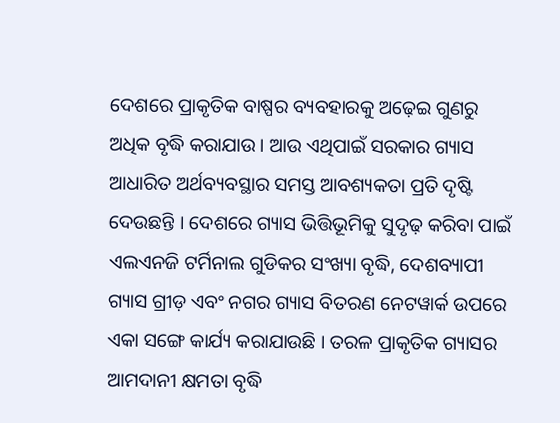ଦେଶରେ ପ୍ରାକୃତିକ ବାଷ୍ପର ବ୍ୟବହାରକୁ ଅଢ଼େଇ ଗୁଣରୁ ଅଧିକ ବୃଦ୍ଧି କରାଯାଉ । ଆଉ ଏଥିପାଇଁ ସରକାର ଗ୍ୟାସ ଆଧାରିତ ଅର୍ଥବ୍ୟବସ୍ଥାର ସମସ୍ତ ଆବଶ୍ୟକତା ପ୍ରତି ଦୃଷ୍ଟି ଦେଉଛନ୍ତି । ଦେଶରେ ଗ୍ୟାସ ଭିତ୍ତିଭୂମିକୁ ସୁଦୃଢ଼ କରିବା ପାଇଁ ଏଲଏନଜି ଟର୍ମିନାଲ ଗୁଡିକର ସଂଖ୍ୟା ବୃଦ୍ଧି, ଦେଶବ୍ୟାପୀ ଗ୍ୟାସ ଗ୍ରୀଡ଼ ଏବଂ ନଗର ଗ୍ୟାସ ବିତରଣ ନେଟୱାର୍କ ଉପରେ ଏକା ସଙ୍ଗେ କାର୍ଯ୍ୟ କରାଯାଉଛି । ତରଳ ପ୍ରାକୃତିକ ଗ୍ୟାସର ଆମଦାନୀ କ୍ଷମତା ବୃଦ୍ଧି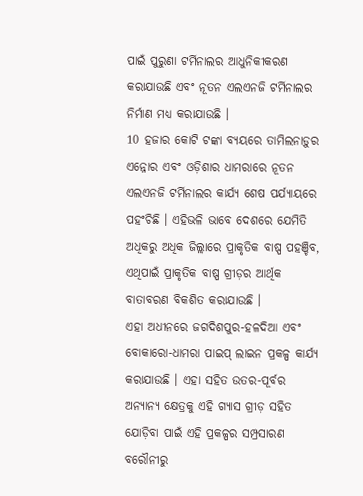ପାଇଁ ପୁରୁଣା ଟର୍ମିନାଲର ଆଧୁନିକୀକରଣ କରାଯାଉଛି ଏବଂ ନୂତନ ଏଲଏନଜି ଟର୍ମିନାଲର ନିର୍ମାଣ ମଧ୍ୟ କରାଯାଉଛି ।
10 ହଜାର କୋଟି ଟଙ୍କା ବ୍ୟୟରେ ତାମିଲନାଡ଼ୁର ଏନ୍ନୋର ଏବଂ ଓଡ଼ିଶାର ଧାମରାରେ ନୂତନ ଏଲଏନଜି ଟର୍ମିନାଲର କାର୍ଯ୍ୟ ଶେଷ ପର୍ଯ୍ୟାୟରେ ପହଂଚିଛି । ଏହିଭଳି ଭାବେ ଦେଶରେ ଯେମିତି ଅଧିକରୁ ଅଧିକ ଜିଲ୍ଲାରେ ପ୍ରାକୃତିକ ବାଷ୍ପ ପହଞ୍ଚିବ, ଏଥିପାଇଁ ପ୍ରାକୃତିକ ବାଷ୍ପ ଗ୍ରୀଡ଼ର ଆର୍ଥିକ ବାତାବରଣ ବିକଶିତ କରାଯାଉଛି ।
ଏହା ଅଧୀନରେ ଜଗଦିଶପୁର-ହଳଦିଆ ଏବଂ ବୋକାରୋ-ଧାମରା ପାଇପ୍ ଲାଇନ ପ୍ରକଳ୍ପ କାର୍ଯ୍ୟ କରାଯାଉଛି । ଏହା ସହିତ ଉତର-ପୂର୍ବର ଅନ୍ୟାନ୍ୟ କ୍ଷେତ୍ରକୁ ଏହି ଗ୍ୟାସ ଗ୍ରୀଡ଼ ସହିତ ଯୋଡ଼ିବା ପାଇଁ ଏହି ପ୍ରକଳ୍ପର ସମ୍ପ୍ରସାରଣ ବରୌନୀରୁ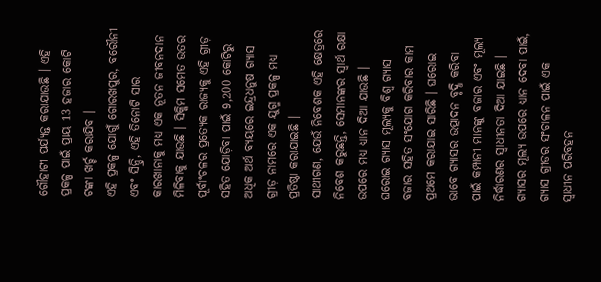ଗୌହାଟୀ ପର୍ଯ୍ୟନ୍ତ କରାଯାଉଛି । ଏହି ପ୍ରକଳ୍ପ ପାଇଁ ପ୍ରାୟ 13 ହଜାର କୋଟି ଟଙ୍କା ଖର୍ଚ୍ଚ କରାଯିବ ।
ଏହି ପ୍ରକଳ୍ପ ଯୋଗୁଁ ଗୋରଖପୁର, ବରୌନୀ ଏବଂ ସିନ୍ଦ୍ରି, ଏହି ତିନୋଟି ସାର କାରଖାନାକୁ ମଧ୍ୟ ଏକ ନୂତନ ଜୀବନଦାନ ମିଳିବାକୁ ଯାଉଛି । ସିକ୍କିମ ସମେତ ଉତର ପୂର୍ବାଂଚଳର ପ୍ରତ୍ୟେକ ରାଜ୍ୟକୁ ଏହି ଗ୍ରୀଡ଼ ସହିତ ଯୋଡ଼ିବା ପାଇଁ 9,200 କୋଟିରୁ ଅଧିକ ଅର୍ଥ ବ୍ୟୟରେ ଇନ୍ଦ୍ରଧନୁଷ ଗ୍ୟାସ ଗ୍ରୀଡ଼ ନାମରେ ଏକ ଯୁଗ୍ମ ପ୍ରକଳ୍ପ ମଧ୍ୟ ପ୍ରତିଷ୍ଠା କରାଯାଇଛି ।
ସାଥୀଗଣ, ଯେଉଁ ନିବେଶକ ଏହି କ୍ଷେତ୍ରରେ ନିବେଶ କରୁଛନ୍ତି, ସେମାନଙ୍କର ସ୍ୱାର୍ଥ ରକ୍ଷା ଉପରେ ମଧ୍ୟ ଧ୍ୟାନ ଦିଆ ଯାଉଛି । ଘରୋଇ ଗ୍ୟାସ ମୂଲ୍ୟକୁ ବିଶ୍ୱ ଗ୍ୟାସ ବଜାର ସହିତ ସଂଯୋଗ କରିବାର କାମ ପ୍ରଥମେ କରାଯାଇ ସାରିଛି । ଘରୋଇ ଭାବେ ଗ୍ୟାସର ଉତ୍ପାଦନ ବୃଦ୍ଧି କରିବା ପାଇଁ କମ୍ପାନୀ ମାନଙ୍କୁ ବଜାର ଏବଂ ମୂଲ୍ୟ ନିର୍ଦ୍ଧାରଣର ସ୍ୱାଧୀନତା ଦିଆ ଯାଇଛି ।
ଗ୍ୟାସର ମୂଲ୍ୟ ଉପରେ ଧ୍ୟାନ ଦେବା ପାଇଁ, ଗ୍ୟାସ ଗ୍ରୀଡର ସଂଚାଳନ ପାଇଁ ଏକ ସ୍ୱାଧୀନ ପରିବହନ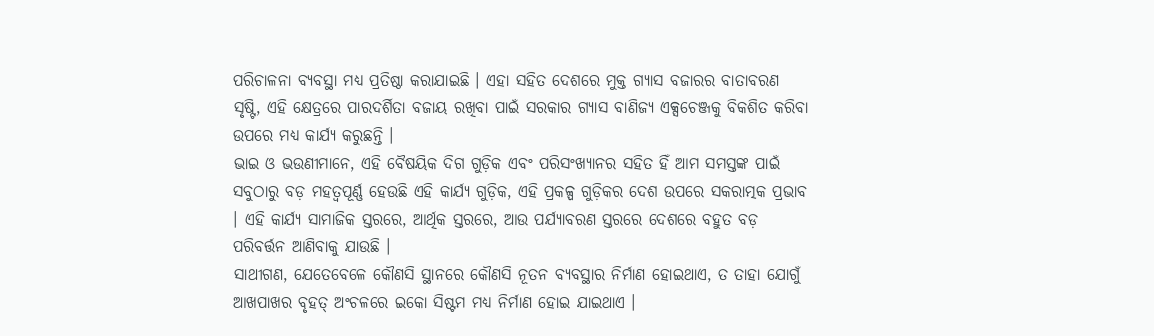ପରିଚାଳନା ବ୍ୟବସ୍ଥା ମଧ୍ୟ ପ୍ରତିଷ୍ଠା କରାଯାଇଛି । ଏହା ସହିତ ଦେଶରେ ମୁକ୍ତ ଗ୍ୟାସ ବଜାରର ବାତାବରଣ ସୃଷ୍ଟି, ଏହି କ୍ଷେତ୍ରରେ ପାରଦର୍ଶିତା ବଜାୟ ରଖିବା ପାଇଁ ସରକାର ଗ୍ୟାସ ବାଣିଜ୍ୟ ଏକ୍ସଚେଞ୍ଜକୁ ବିକଶିତ କରିବା ଉପରେ ମଧ୍ୟ କାର୍ଯ୍ୟ କରୁଛନ୍ତି ।
ଭାଇ ଓ ଭଉଣୀମାନେ, ଏହି ବୈଷୟିକ ଦିଗ ଗୁଡ଼ିକ ଏବଂ ପରିସଂଖ୍ୟାନର ସହିତ ହିଁ ଆମ ସମସ୍ତଙ୍କ ପାଇଁ ସବୁଠାରୁ ବଡ଼ ମହତ୍ୱପୂର୍ଣ୍ଣ ହେଉଛି ଏହି କାର୍ଯ୍ୟ ଗୁଡ଼ିକ, ଏହି ପ୍ରକଳ୍ପ ଗୁଡ଼ିକର ଦେଶ ଉପରେ ସକରାତ୍ମକ ପ୍ରଭାବ । ଏହି କାର୍ଯ୍ୟ ସାମାଜିକ ସ୍ତରରେ, ଆର୍ଥିକ ସ୍ତରରେ, ଆଉ ପର୍ଯ୍ୟାବରଣ ସ୍ତରରେ ଦେଶରେ ବହୁତ ବଡ଼ ପରିବର୍ତ୍ତନ ଆଣିବାକୁ ଯାଉଛି ।
ସାଥୀଗଣ, ଯେତେବେଳେ କୌଣସି ସ୍ଥାନରେ କୌଣସି ନୂତନ ବ୍ୟବସ୍ଥାର ନିର୍ମାଣ ହୋଇଥାଏ, ତ ତାହା ଯୋଗୁଁ ଆଖପାଖର ବୃହତ୍ ଅଂଚଳରେ ଇକୋ ସିଷ୍ଟମ ମଧ୍ୟ ନିର୍ମାଣ ହୋଇ ଯାଇଥାଏ ।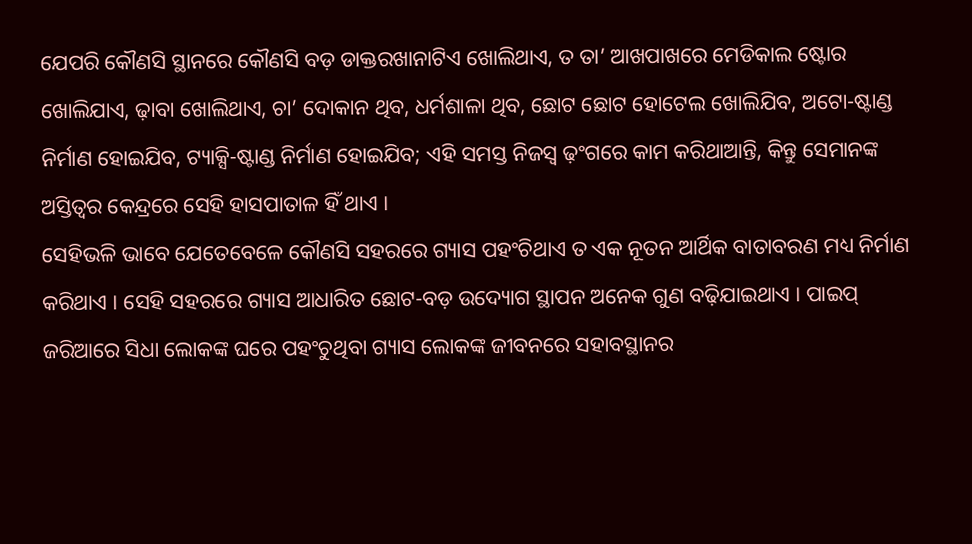ଯେପରି କୌଣସି ସ୍ଥାନରେ କୌଣସି ବଡ଼ ଡାକ୍ତରଖାନାଟିଏ ଖୋଲିଥାଏ, ତ ତା’ ଆଖପାଖରେ ମେଡିକାଲ ଷ୍ଟୋର ଖୋଲିଯାଏ, ଢ଼ାବା ଖୋଲିଥାଏ, ଚା’ ଦୋକାନ ଥିବ, ଧର୍ମଶାଳା ଥିବ, ଛୋଟ ଛୋଟ ହୋଟେଲ ଖୋଲିଯିବ, ଅଟୋ-ଷ୍ଟାଣ୍ଡ ନିର୍ମାଣ ହୋଇଯିବ, ଟ୍ୟାକ୍ସି-ଷ୍ଟାଣ୍ଡ ନିର୍ମାଣ ହୋଇଯିବ; ଏହି ସମସ୍ତ ନିଜସ୍ୱ ଢ଼ଂଗରେ କାମ କରିଥାଆନ୍ତି, କିନ୍ତୁ ସେମାନଙ୍କ ଅସ୍ତିତ୍ୱର କେନ୍ଦ୍ରରେ ସେହି ହାସପାତାଳ ହିଁ ଥାଏ ।
ସେହିଭଳି ଭାବେ ଯେତେବେଳେ କୌଣସି ସହରରେ ଗ୍ୟାସ ପହଂଚିଥାଏ ତ ଏକ ନୂତନ ଆର୍ଥିକ ବାତାବରଣ ମଧ୍ୟ ନିର୍ମାଣ କରିଥାଏ । ସେହି ସହରରେ ଗ୍ୟାସ ଆଧାରିତ ଛୋଟ-ବଡ଼ ଉଦ୍ୟୋଗ ସ୍ଥାପନ ଅନେକ ଗୁଣ ବଢ଼ିଯାଇଥାଏ । ପାଇପ୍ ଜରିଆରେ ସିଧା ଲୋକଙ୍କ ଘରେ ପହଂଚୁଥିବା ଗ୍ୟାସ ଲୋକଙ୍କ ଜୀବନରେ ସହାବସ୍ଥାନର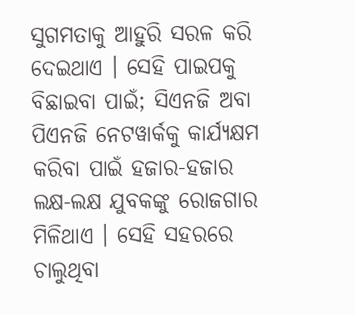ସୁଗମତାକୁ ଆହୁରି ସରଳ କରି ଦେଇଥାଏ । ସେହି ପାଇପକୁ ବିଛାଇବା ପାଇଁ; ସିଏନଜି ଅବା ପିଏନଜି ନେଟୱାର୍କକୁ କାର୍ଯ୍ୟକ୍ଷମ କରିବା ପାଇଁ ହଜାର-ହଜାର ଲକ୍ଷ-ଲକ୍ଷ ଯୁବକଙ୍କୁ ରୋଜଗାର ମିଳିଥାଏ । ସେହି ସହରରେ ଚାଲୁଥିବା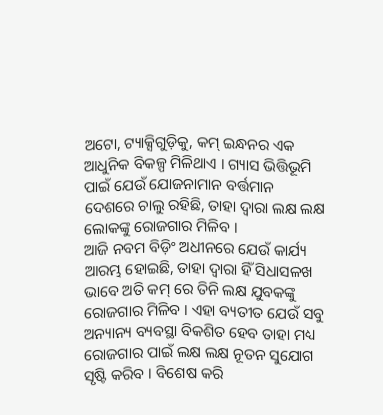ଅଟୋ, ଟ୍ୟାକ୍ସିଗୁଡ଼ିକୁ, କମ୍ ଇନ୍ଧନର ଏକ ଆଧୁନିକ ବିକଳ୍ପ ମିଳିଥାଏ । ଗ୍ୟାସ ଭିତ୍ତିଭୂମି ପାଇଁ ଯେଉଁ ଯୋଜନାମାନ ବର୍ତ୍ତମାନ ଦେଶରେ ଚାଲୁ ରହିଛି, ତାହା ଦ୍ୱାରା ଲକ୍ଷ ଲକ୍ଷ ଲୋକଙ୍କୁ ରୋଜଗାର ମିଳିବ ।
ଆଜି ନବମ ବିଡ଼ିଂ ଅଧୀନରେ ଯେଉଁ କାର୍ଯ୍ୟ ଆରମ୍ଭ ହୋଇଛି, ତାହା ଦ୍ୱାରା ହିଁ ସିଧାସଳଖ ଭାବେ ଅତି କମ୍ ରେ ତିନି ଲକ୍ଷ ଯୁବକଙ୍କୁ ରୋଜଗାର ମିଳିବ । ଏହା ବ୍ୟତୀତ ଯେଉଁ ସବୁ ଅନ୍ୟାନ୍ୟ ବ୍ୟବସ୍ଥା ବିକଶିତ ହେବ ତାହା ମଧ୍ୟ ରୋଜଗାର ପାଇଁ ଲକ୍ଷ ଲକ୍ଷ ନୂତନ ସୁଯୋଗ ସୃଷ୍ଟି କରିବ । ବିଶେଷ କରି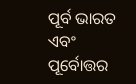ପୂର୍ବ ଭାରତ ଏବଂ ପୂର୍ବୋତ୍ତର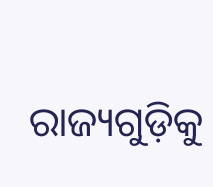ରାଜ୍ୟଗୁଡ଼ିକୁ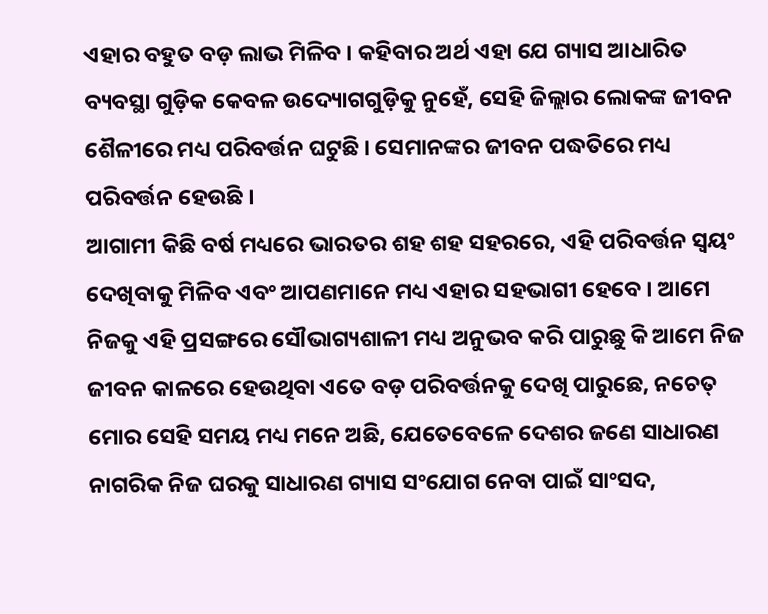ଏହାର ବହୁତ ବଡ଼ ଲାଭ ମିଳିବ । କହିବାର ଅର୍ଥ ଏହା ଯେ ଗ୍ୟାସ ଆଧାରିତ ବ୍ୟବସ୍ଥା ଗୁଡ଼ିକ କେବଳ ଉଦ୍ୟୋଗଗୁଡ଼ିକୁ ନୁହେଁ, ସେହି ଜିଲ୍ଲାର ଲୋକଙ୍କ ଜୀବନ ଶୈଳୀରେ ମଧ୍ୟ ପରିବର୍ତ୍ତନ ଘଟୁଛି । ସେମାନଙ୍କର ଜୀବନ ପଦ୍ଧତିରେ ମଧ୍ୟ ପରିବର୍ତ୍ତନ ହେଉଛି ।
ଆଗାମୀ କିଛି ବର୍ଷ ମଧ୍ୟରେ ଭାରତର ଶହ ଶହ ସହରରେ, ଏହି ପରିବର୍ତ୍ତନ ସ୍ୱୟଂ ଦେଖିବାକୁ ମିଳିବ ଏବଂ ଆପଣମାନେ ମଧ୍ୟ ଏହାର ସହଭାଗୀ ହେବେ । ଆମେ ନିଜକୁ ଏହି ପ୍ରସଙ୍ଗରେ ସୌଭାଗ୍ୟଶାଳୀ ମଧ୍ୟ ଅନୁଭବ କରି ପାରୁଛୁ କି ଆମେ ନିଜ ଜୀବନ କାଳରେ ହେଉଥିବା ଏତେ ବଡ଼ ପରିବର୍ତ୍ତନକୁ ଦେଖି ପାରୁଛେ, ନଚେତ୍ ମୋର ସେହି ସମୟ ମଧ୍ୟ ମନେ ଅଛି, ଯେତେବେଳେ ଦେଶର ଜଣେ ସାଧାରଣ ନାଗରିକ ନିଜ ଘରକୁ ସାଧାରଣ ଗ୍ୟାସ ସଂଯୋଗ ନେବା ପାଇଁ ସାଂସଦ,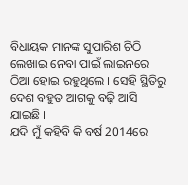ବିଧାୟକ ମାନଙ୍କ ସୁପାରିଶ ଚିଠି ଲେଖାଇ ନେବା ପାଇଁ ଲାଇନରେ ଠିଆ ହୋଇ ରହୁଥିଲେ । ସେହି ସ୍ଥିତିରୁ ଦେଶ ବହୁତ ଆଗକୁ ବଢ଼ି ଆସି ଯାଇଛି ।
ଯଦି ମୁଁ କହିବି କି ବର୍ଷ 2014ରେ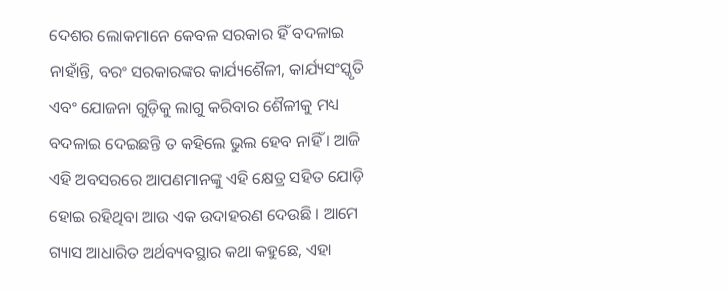ଦେଶର ଲୋକମାନେ କେବଳ ସରକାର ହିଁ ବଦଳାଇ ନାହାଁନ୍ତି, ବରଂ ସରକାରଙ୍କର କାର୍ଯ୍ୟଶୈଳୀ, କାର୍ଯ୍ୟସଂସ୍କୃତି ଏବଂ ଯୋଜନା ଗୁଡ଼ିକୁ ଲାଗୁ କରିବାର ଶୈଳୀକୁ ମଧ୍ୟ ବଦଳାଇ ଦେଇଛନ୍ତି ତ କହିଲେ ଭୁଲ ହେବ ନାହିଁ । ଆଜି ଏହି ଅବସରରେ ଆପଣମାନଙ୍କୁ ଏହି କ୍ଷେତ୍ର ସହିତ ଯୋଡ଼ି ହୋଇ ରହିଥିବା ଆଉ ଏକ ଉଦାହରଣ ଦେଉଛି । ଆମେ ଗ୍ୟାସ ଆଧାରିତ ଅର୍ଥବ୍ୟବସ୍ଥାର କଥା କହୁଛେ, ଏହା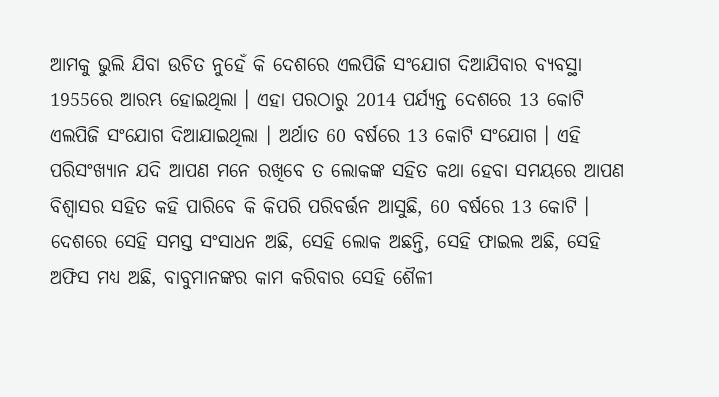ଆମକୁ ଭୁଲି ଯିବା ଉଚିତ ନୁହେଁ କି ଦେଶରେ ଏଲପିଜି ସଂଯୋଗ ଦିଆଯିବାର ବ୍ୟବସ୍ଥା 1955ରେ ଆରମ୍ଭ ହୋଇଥିଲା । ଏହା ପରଠାରୁ 2014 ପର୍ଯ୍ୟନ୍ତ ଦେଶରେ 13 କୋଟି ଏଲପିଜି ସଂଯୋଗ ଦିଆଯାଇଥିଲା । ଅର୍ଥାତ 60 ବର୍ଷରେ 13 କୋଟି ସଂଯୋଗ । ଏହି ପରିସଂଖ୍ୟାନ ଯଦି ଆପଣ ମନେ ରଖିବେ ତ ଲୋକଙ୍କ ସହିତ କଥା ହେବା ସମୟରେ ଆପଣ ବିଶ୍ୱାସର ସହିତ କହି ପାରିବେ କି କିପରି ପରିବର୍ତ୍ତନ ଆସୁଛି, 60 ବର୍ଷରେ 13 କୋଟି । ଦେଶରେ ସେହି ସମସ୍ତ ସଂସାଧନ ଅଛି, ସେହି ଲୋକ ଅଛନ୍ତି, ସେହି ଫାଇଲ ଅଛି, ସେହି ଅଫିସ ମଧ୍ୟ ଅଛି, ବାବୁମାନଙ୍କର କାମ କରିବାର ସେହି ଶୈଳୀ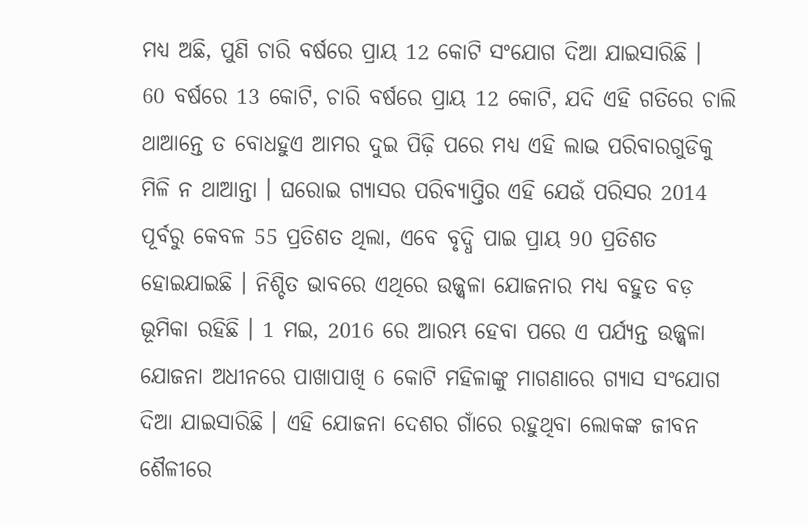ମଧ୍ୟ ଅଛି, ପୁଣି ଚାରି ବର୍ଷରେ ପ୍ରାୟ 12 କୋଟି ସଂଯୋଗ ଦିଆ ଯାଇସାରିଛି ।
60 ବର୍ଷରେ 13 କୋଟି, ଚାରି ବର୍ଷରେ ପ୍ରାୟ 12 କୋଟି, ଯଦି ଏହି ଗତିରେ ଚାଲି ଥାଆନ୍ତେ ତ ବୋଧହୁଏ ଆମର ଦୁଇ ପିଢ଼ି ପରେ ମଧ୍ୟ ଏହି ଲାଭ ପରିବାରଗୁଡିକୁ ମିଳି ନ ଥାଆନ୍ତା । ଘରୋଇ ଗ୍ୟାସର ପରିବ୍ୟାପ୍ତିର ଏହି ଯେଉଁ ପରିସର 2014 ପୂର୍ବରୁ କେବଳ 55 ପ୍ରତିଶତ ଥିଲା, ଏବେ ବୃଦ୍ଧି ପାଇ ପ୍ରାୟ 90 ପ୍ରତିଶତ ହୋଇଯାଇଛି । ନିଶ୍ଚିତ ଭାବରେ ଏଥିରେ ଉଜ୍ଜ୍ୱଳା ଯୋଜନାର ମଧ୍ୟ ବହୁତ ବଡ଼ ଭୂମିକା ରହିଛି । 1 ମଇ, 2016 ରେ ଆରମ୍ଭ ହେବା ପରେ ଏ ପର୍ଯ୍ୟନ୍ତ ଉଜ୍ଜ୍ୱଳା ଯୋଜନା ଅଧୀନରେ ପାଖାପାଖି 6 କୋଟି ମହିଳାଙ୍କୁ ମାଗଣାରେ ଗ୍ୟାସ ସଂଯୋଗ ଦିଆ ଯାଇସାରିଛି । ଏହି ଯୋଜନା ଦେଶର ଗାଁରେ ରହୁଥିବା ଲୋକଙ୍କ ଜୀବନ ଶୈଳୀରେ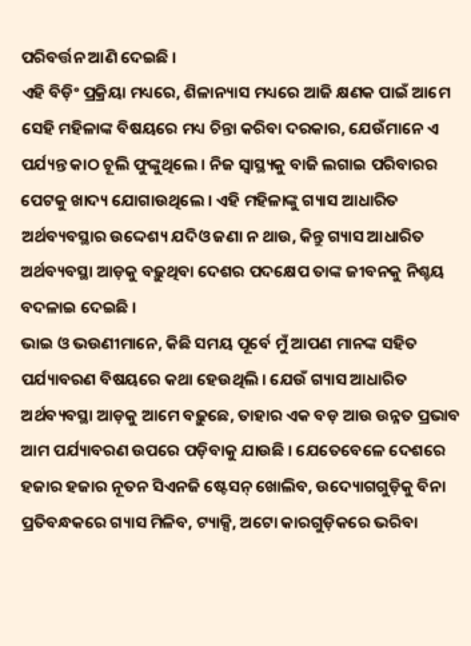ପରିବର୍ତ୍ତନ ଆଣି ଦେଇଛି ।
ଏହି ବିଡ଼ିଂ ପ୍ରକ୍ରିୟା ମଧ୍ୟରେ, ଶିଳାନ୍ୟାସ ମଧ୍ୟରେ ଆଜି କ୍ଷଣକ ପାଇଁ ଆମେ ସେହି ମହିଳାଙ୍କ ବିଷୟରେ ମଧ୍ୟ ଚିନ୍ତା କରିବା ଦରକାର, ଯେଉଁମାନେ ଏ ପର୍ଯ୍ୟନ୍ତ କାଠ ଚୂଲି ଫୁଙ୍କୁଥିଲେ । ନିଜ ସ୍ୱାସ୍ଥ୍ୟକୁ ବାଜି ଲଗାଇ ପରିବାରର ପେଟକୁ ଖାଦ୍ୟ ଯୋଗାଉଥିଲେ । ଏହି ମହିଳାଙ୍କୁ ଗ୍ୟାସ ଆଧାରିତ ଅର୍ଥବ୍ୟବସ୍ଥାର ଉଦ୍ଦେଶ୍ୟ ଯଦିଓ ଜଣା ନ ଥାଉ, କିନ୍ତୁ ଗ୍ୟାସ ଆଧାରିତ ଅର୍ଥବ୍ୟବସ୍ଥା ଆଡ଼କୁ ବଢ଼ୁଥିବା ଦେଶର ପଦକ୍ଷେପ ତାଙ୍କ ଜୀବନକୁ ନିଶ୍ଚୟ ବଦଳାଇ ଦେଇଛି ।
ଭାଇ ଓ ଭଉଣୀମାନେ, କିଛି ସମୟ ପୂର୍ବେ ମୁଁ ଆପଣ ମାନଙ୍କ ସହିତ ପର୍ଯ୍ୟାବରଣ ବିଷୟରେ କଥା ହେଉଥିଲି । ଯେଉଁ ଗ୍ୟାସ ଆଧାରିତ ଅର୍ଥବ୍ୟବସ୍ଥା ଆଡ଼କୁ ଆମେ ବଢ଼ୁଛେ, ତାହାର ଏକ ବଡ଼ ଆଉ ଉନ୍ନତ ପ୍ରଭାବ ଆମ ପର୍ଯ୍ୟାବରଣ ଉପରେ ପଡ଼ିବାକୁ ଯାଉଛି । ଯେତେବେଳେ ଦେଶରେ ହଜାର ହଜାର ନୂତନ ସିଏନଜି ଷ୍ଟେସନ୍ ଖୋଲିବ, ଉଦ୍ୟୋଗଗୁଡ଼ିକୁ ବିନା ପ୍ରତିବନ୍ଧକରେ ଗ୍ୟାସ ମିଳିବ, ଟ୍ୟାକ୍ସି, ଅଟୋ କାରଗୁଡ଼ିକରେ ଭରିବା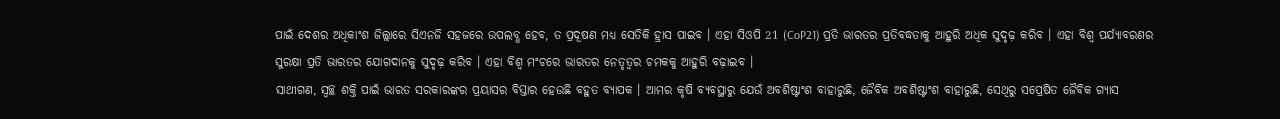ପାଇଁ ଦେଶର ଅଧିକାଂଶ ଜିଲ୍ଲାରେ ସିଏନଜି ସହଜରେ ଉପଲବ୍ଧ ହେବ, ତ ପ୍ରଦୂଷଣ ମଧ୍ୟ ସେତିକି ହ୍ରାସ ପାଇବ । ଏହା ସିଓପି 21 (CoP21) ପ୍ରତି ଭାରତର ପ୍ରତିବଦ୍ଧତାକୁ ଆହୁରି ଅଧିକ ସୁଦୃଢ଼ କରିବ । ଏହା ବିଶ୍ୱ ପର୍ଯ୍ୟାବରଣର ସୁରକ୍ଷା ପ୍ରତି ଭାରତର ଯୋଗଦାନକୁ ସୁଦୃଢ଼ କରିବ । ଏହା ବିଶ୍ୱ ମଂଚରେ ଭାରତର ନେତୃତ୍ୱର ଚମକକୁ ଆହୁରି ବଢ଼ାଇବ ।
ସାଥୀଗଣ, ସ୍ୱଚ୍ଛ ଶକ୍ତି ପାଇଁ ଭାରତ ସରକାରଙ୍କର ପ୍ରୟାସର ବିସ୍ତାର ହେଉଛି ବହୁତ ବ୍ୟାପକ । ଆମର କୃଷି ବ୍ୟବସ୍ଥାରୁ ଯେଉଁ ଅବଶିଷ୍ଟାଂଶ ବାହାରୁଛି, ଜୈବିକ ଅବଶିଷ୍ଟାଂଶ ବାହାରୁଛି, ସେଥିରୁ ସପ୍ରେଷିତ ଜୈବିକ ଗ୍ୟାସ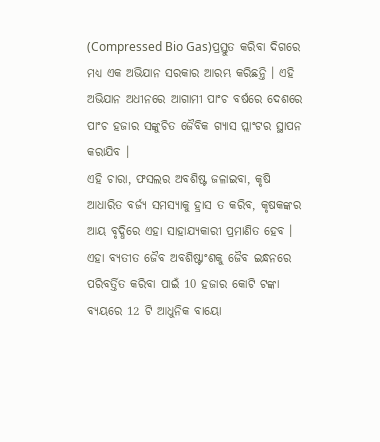(Compressed Bio Gas)ପ୍ରସ୍ତୁତ କରିବା ଦିଗରେ ମଧ୍ୟ ଏକ ଅଭିଯାନ ସରକାର ଆରମ୍ଭ କରିଛନ୍ତି । ଏହି ଅଭିଯାନ ଅଧୀନରେ ଆଗାମୀ ପାଂଚ ବର୍ଷରେ ଦେଶରେ ପାଂଚ ହଜାର ସଙ୍କୁଚିତ ଜୈବିକ ଗ୍ୟାସ ପ୍ଲାଂଟର ସ୍ଥାପନ କରାଯିବ ।
ଏହି ଚାରା, ଫସଲର ଅବଶିଷ୍ଟ ଜଳାଇବା, କୃଷି ଆଧାରିତ ବର୍ଜ୍ୟ ସମସ୍ୟାକୁ ହ୍ରାସ ତ କରିବ, କୃଷକଙ୍କର ଆୟ ବୃଦ୍ଧିରେ ଏହା ସାହାଯ୍ୟକାରୀ ପ୍ରମାଣିତ ହେବ । ଏହା ବ୍ୟତୀତ ଜୈବ ଅବଶିଷ୍ଟାଂଶକୁ ଜୈବ ଇନ୍ଧନରେ ପରିବର୍ତ୍ତିତ କରିବା ପାଇଁ 10 ହଜାର କୋଟି ଟଙ୍କା ବ୍ୟୟରେ 12 ଟି ଆଧୁନିକ ବାୟୋ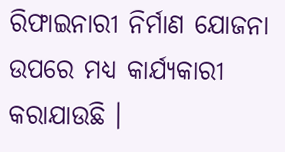ରିଫାଇନାରୀ ନିର୍ମାଣ ଯୋଜନା ଉପରେ ମଧ୍ୟ କାର୍ଯ୍ୟକାରୀ କରାଯାଉଛି ।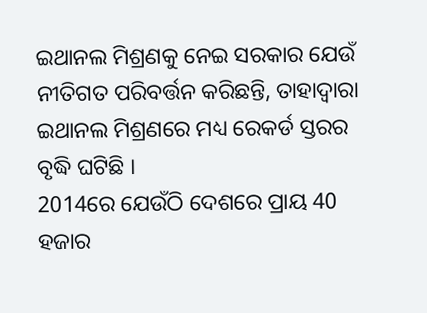ଇଥାନଲ ମିଶ୍ରଣକୁ ନେଇ ସରକାର ଯେଉଁ ନୀତିଗତ ପରିବର୍ତ୍ତନ କରିଛନ୍ତି, ତାହାଦ୍ୱାରା ଇଥାନଲ ମିଶ୍ରଣରେ ମଧ୍ୟ ରେକର୍ଡ ସ୍ତରର ବୃଦ୍ଧି ଘଟିଛି ।
2014ରେ ଯେଉଁଠି ଦେଶରେ ପ୍ରାୟ 40 ହଜାର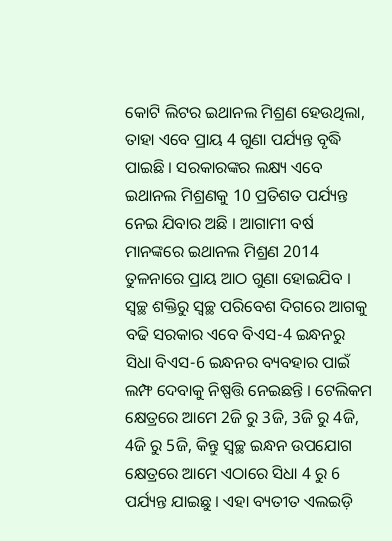କୋଟି ଲିଟର ଇଥାନଲ ମିଶ୍ରଣ ହେଉଥିଲା, ତାହା ଏବେ ପ୍ରାୟ 4 ଗୁଣା ପର୍ଯ୍ୟନ୍ତ ବୃଦ୍ଧି ପାଇଛି । ସରକାରଙ୍କର ଲକ୍ଷ୍ୟ ଏବେ ଇଥାନଲ ମିଶ୍ରଣକୁ 10 ପ୍ରତିଶତ ପର୍ଯ୍ୟନ୍ତ ନେଇ ଯିବାର ଅଛି । ଆଗାମୀ ବର୍ଷ ମାନଙ୍କରେ ଇଥାନଲ ମିଶ୍ରଣ 2014 ତୁଳନାରେ ପ୍ରାୟ ଆଠ ଗୁଣା ହୋଇଯିବ ।
ସ୍ୱଚ୍ଛ ଶକ୍ତିରୁ ସ୍ୱଚ୍ଛ ପରିବେଶ ଦିଗରେ ଆଗକୁ ବଢି ସରକାର ଏବେ ବିଏସ-4 ଇନ୍ଧନରୁ ସିଧା ବିଏସ-6 ଇନ୍ଧନର ବ୍ୟବହାର ପାଇଁ ଲମ୍ଫ ଦେବାକୁ ନିଷ୍ପତ୍ତି ନେଇଛନ୍ତି । ଟେଲିକମ କ୍ଷେତ୍ରରେ ଆମେ 2ଜି ରୁ 3ଜି, 3ଜି ରୁ 4ଜି, 4ଜି ରୁ 5ଜି, କିନ୍ତୁ ସ୍ଵଚ୍ଛ ଇନ୍ଧନ ଉପଯୋଗ କ୍ଷେତ୍ରରେ ଆମେ ଏଠାରେ ସିଧା 4 ରୁ 6 ପର୍ଯ୍ୟନ୍ତ ଯାଇଛୁ । ଏହା ବ୍ୟତୀତ ଏଲଇଡ଼ି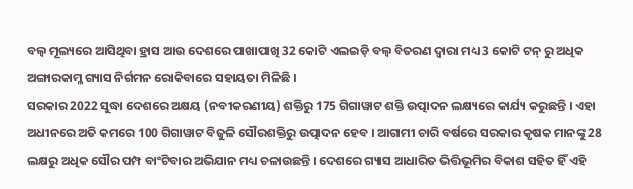ବଲ୍ବ ମୂଲ୍ୟରେ ଆସିଥିବା ହ୍ରାସ ଆଉ ଦେଶରେ ପାଖାପାଖି 32 କୋଟି ଏଲଇଡ଼ି ବଲ୍ବ ବିତରଣ ଦ୍ୱାରା ମଧ୍ୟ 3 କୋଟି ଟନ୍ ରୁ ଅଧିକ ଅଙ୍ଗାରକାମ୍ଳ ଗ୍ୟାସ ନିର୍ଗମନ ରୋକିବାରେ ସହାୟତା ମିଳିଛି ।
ସରକାର 2022 ସୁଦ୍ଧା ଦେଶରେ ଅକ୍ଷୟ (ନବୀକରଣୀୟ) ଶକ୍ତିରୁ 175 ଗିଗାୱାଟ ଶକ୍ତି ଉତ୍ପାଦନ ଲକ୍ଷ୍ୟରେ କାର୍ଯ୍ୟ କରୁଛନ୍ତି । ଏହା ଅଧୀନରେ ଅତି କମରେ 100 ଗିଗାୱାଟ ବିଜୁଳି ସୌରଶକ୍ତିରୁ ଉତ୍ପାଦନ ହେବ । ଆଗାମୀ ଚାରି ବର୍ଷରେ ସରକାର କୃଷକ ମାନଙ୍କୁ 28 ଲକ୍ଷରୁ ଅଧିକ ସୌର ପମ୍ପ ବାଂଟିବାର ଅଭିଯାନ ମଧ୍ୟ ଚଳାଉଛନ୍ତି । ଦେଶରେ ଗ୍ୟାସ ଆଧାରିତ ଭିତ୍ତିଭୂମିର ବିକାଶ ସହିତ ହିଁ ଏହି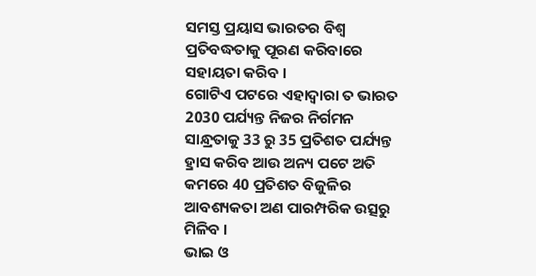ସମସ୍ତ ପ୍ରୟାସ ଭାରତର ବିଶ୍ୱ ପ୍ରତିବଦ୍ଧତାକୁ ପୂରଣ କରିବାରେ ସହାୟତା କରିବ ।
ଗୋଟିଏ ପଟରେ ଏହାଦ୍ୱାରା ତ ଭାରତ 2030 ପର୍ଯ୍ୟନ୍ତ ନିଜର ନିର୍ଗମନ ସାନ୍ଧ୍ରତାକୁ 33 ରୁ 35 ପ୍ରତିଶତ ପର୍ଯ୍ୟନ୍ତ ହ୍ରାସ କରିବ ଆଉ ଅନ୍ୟ ପଟେ ଅତି କମରେ 40 ପ୍ରତିଶତ ବିଜୁଳିର ଆବଶ୍ୟକତା ଅଣ ପାରମ୍ପରିକ ଉତ୍ସରୁ ମିଳିବ ।
ଭାଇ ଓ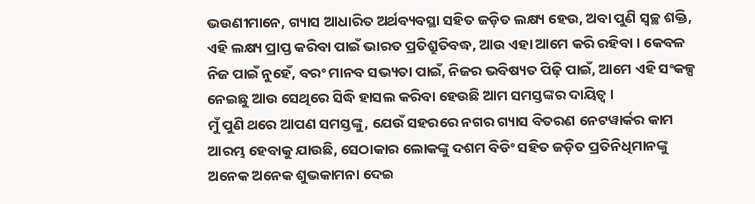ଭଉଣୀମାନେ, ଗ୍ୟାସ ଆଧାରିତ ଅର୍ଥବ୍ୟବସ୍ଥା ସହିତ ଜଡ଼ିତ ଲକ୍ଷ୍ୟ ହେଉ, ଅବା ପୁଣି ସ୍ୱଚ୍ଛ ଶକ୍ତି, ଏହି ଲକ୍ଷ୍ୟ ପ୍ରାପ୍ତ କରିବା ପାଇଁ ଭାରତ ପ୍ରତିଶ୍ରୁତିବଦ୍ଧ, ଆଉ ଏହା ଆମେ କରି ରହିବା । କେବଳ ନିଜ ପାଇଁ ନୁହେଁ, ବରଂ ମାନବ ସଭ୍ୟତା ପାଇଁ, ନିଜର ଭବିଷ୍ୟତ ପିଢ଼ି ପାଇଁ, ଆମେ ଏହି ସଂକଳ୍ପ ନେଇଛୁ ଆଉ ସେଥିରେ ସିଦ୍ଧି ହାସଲ କରିବା ହେଉଛି ଆମ ସମସ୍ତଙ୍କର ଦାୟିତ୍ୱ ।
ମୁଁ ପୁଣି ଥରେ ଆପଣ ସମସ୍ତଙ୍କୁ, ଯେଉଁ ସହରରେ ନଗର ଗ୍ୟାସ ବିତରଣ ନେଟୱାର୍କର କାମ ଆରମ୍ଭ ହେବାକୁ ଯାଉଛି, ସେଠାକାର ଲୋକଙ୍କୁ ଦଶମ ବିଡିଂ ସହିତ ଜଡ଼ିତ ପ୍ରତିନିଧିମାନଙ୍କୁ ଅନେକ ଅନେକ ଶୁଭକାମନା ଦେଇ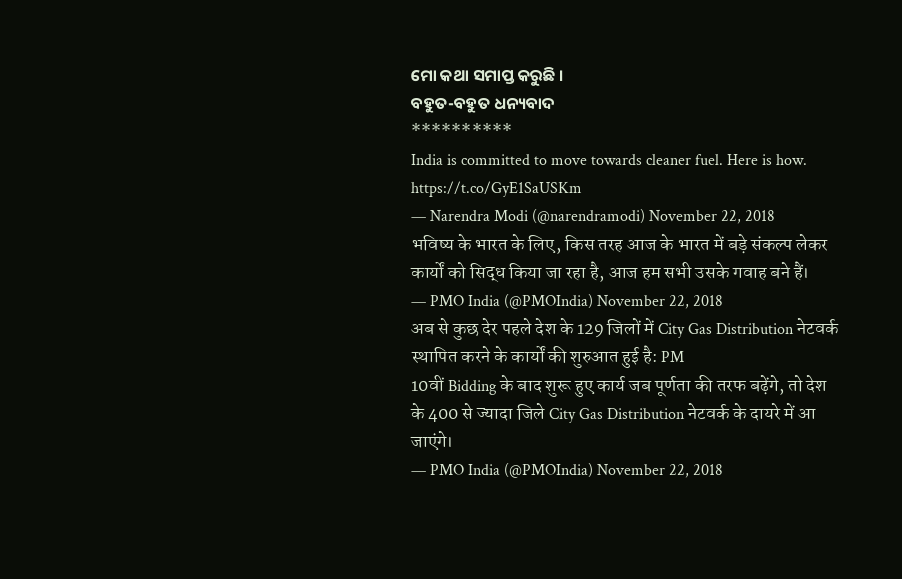ମୋ କଥା ସମାପ୍ତ କରୁଛି ।
ବହୁତ-ବହୁତ ଧନ୍ୟବାଦ
**********
India is committed to move towards cleaner fuel. Here is how. https://t.co/GyE1SaUSKm
— Narendra Modi (@narendramodi) November 22, 2018
भविष्य के भारत के लिए, किस तरह आज के भारत में बड़े संकल्प लेकर कार्यों को सिद्ध किया जा रहा है, आज हम सभी उसके गवाह बने हैं।
— PMO India (@PMOIndia) November 22, 2018
अब से कुछ देर पहले देश के 129 जिलों में City Gas Distribution नेटवर्क स्थापित करने के कार्यों की शुरुआत हुई है: PM
10वीं Bidding के बाद शुरू हुए कार्य जब पूर्णता की तरफ बढ़ेंगे, तो देश के 400 से ज्यादा जिले City Gas Distribution नेटवर्क के दायरे में आ जाएंगे।
— PMO India (@PMOIndia) November 22, 2018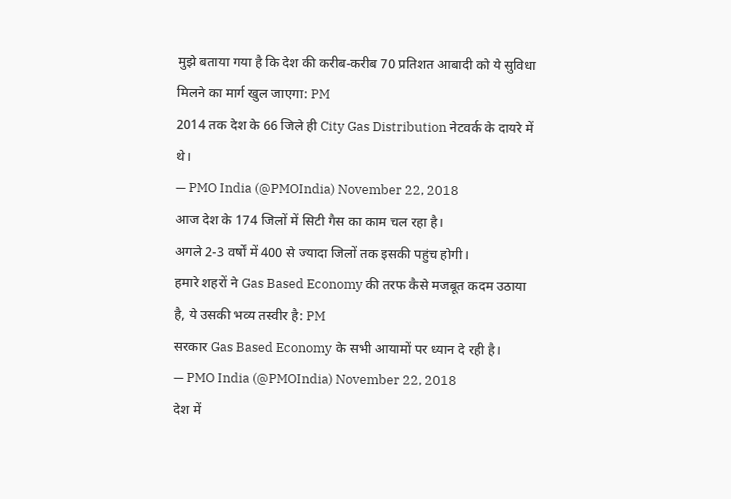मुझे बताया गया है कि देश की करीब-करीब 70 प्रतिशत आबादी को ये सुविधा मिलने का मार्ग खुल जाएगा: PM
2014 तक देश के 66 जिले ही City Gas Distribution नेटवर्क के दायरे में थे।
— PMO India (@PMOIndia) November 22, 2018
आज देश के 174 जिलों में सिटी गैस का काम चल रहा है।
अगले 2-3 वर्षों में 400 से ज्यादा जिलों तक इसकी पहुंच होगी।
हमारे शहरों ने Gas Based Economy की तरफ कैसे मजबूत कदम उठाया है, ये उसकी भव्य तस्वीर है: PM
सरकार Gas Based Economy के सभी आयामों पर ध्यान दे रही है।
— PMO India (@PMOIndia) November 22, 2018
देश में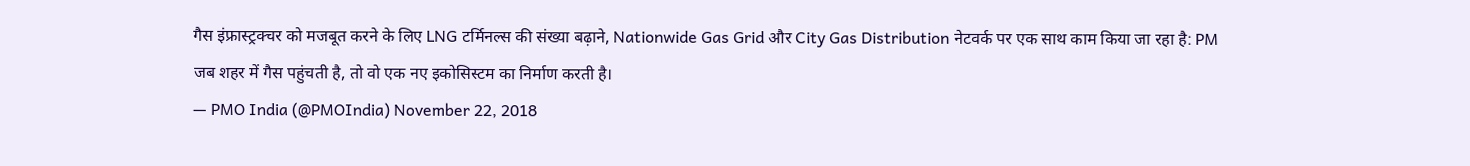गैस इंफ्रास्ट्रक्चर को मजबूत करने के लिए LNG टर्मिनल्स की संख्या बढ़ाने, Nationwide Gas Grid और City Gas Distribution नेटवर्क पर एक साथ काम किया जा रहा है: PM
जब शहर में गैस पहुंचती है, तो वो एक नए इकोसिस्टम का निर्माण करती है।
— PMO India (@PMOIndia) November 22, 2018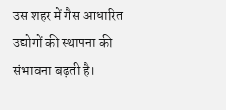उस शहर में गैस आधारित उद्योगों की स्थापना की संभावना बढ़ती है।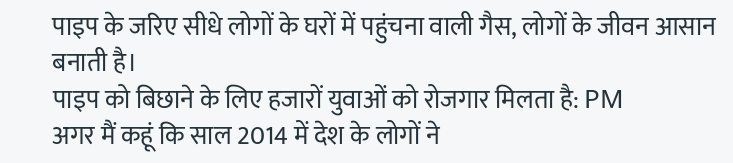पाइप के जरिए सीधे लोगों के घरों में पहुंचना वाली गैस, लोगों के जीवन आसान बनाती है।
पाइप को बिछाने के लिए हजारों युवाओं को रोजगार मिलता है: PM
अगर मैं कहूं कि साल 2014 में देश के लोगों ने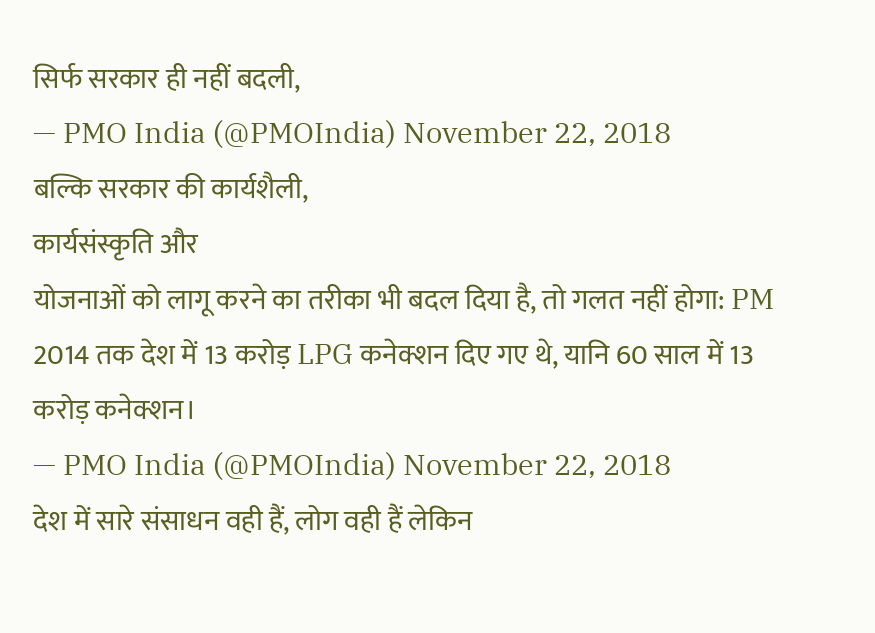सिर्फ सरकार ही नहीं बदली,
— PMO India (@PMOIndia) November 22, 2018
बल्कि सरकार की कार्यशैली,
कार्यसंस्कृति और
योजनाओं को लागू करने का तरीका भी बदल दिया है, तो गलत नहीं होगा: PM
2014 तक देश में 13 करोड़ LPG कनेक्शन दिए गए थे, यानि 60 साल में 13 करोड़ कनेक्शन।
— PMO India (@PMOIndia) November 22, 2018
देश में सारे संसाधन वही हैं, लोग वही हैं लेकिन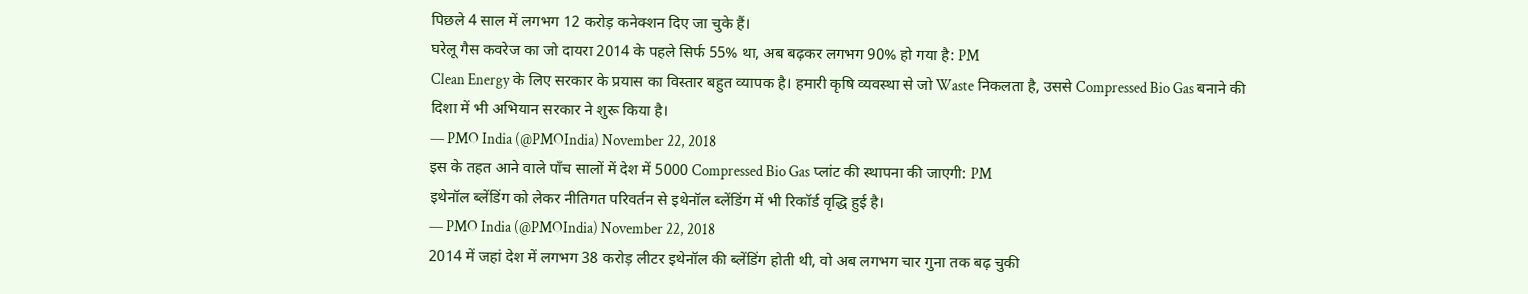पिछले 4 साल में लगभग 12 करोड़ कनेक्शन दिए जा चुके हैं।
घरेलू गैस कवरेज का जो दायरा 2014 के पहले सिर्फ 55% था, अब बढ़कर लगभग 90% हो गया है: PM
Clean Energy के लिए सरकार के प्रयास का विस्तार बहुत व्यापक है। हमारी कृषि व्यवस्था से जो Waste निकलता है, उससे Compressed Bio Gas बनाने की दिशा में भी अभियान सरकार ने शुरू किया है।
— PMO India (@PMOIndia) November 22, 2018
इस के तहत आने वाले पाँच सालों में देश में 5000 Compressed Bio Gas प्लांट की स्थापना की जाएगी: PM
इथेनॉल ब्लेंडिंग को लेकर नीतिगत परिवर्तन से इथेनॉल ब्लेंडिंग में भी रिकॉर्ड वृद्धि हुई है।
— PMO India (@PMOIndia) November 22, 2018
2014 में जहां देश में लगभग 38 करोड़ लीटर इथेनॉल की ब्लेंडिंग होती थी, वो अब लगभग चार गुना तक बढ़ चुकी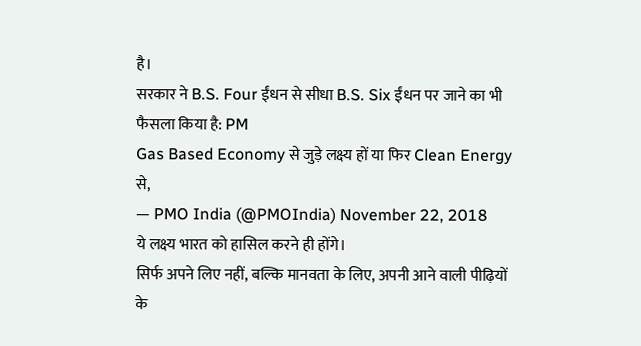है।
सरकार ने B.S. Four ईंधन से सीधा B.S. Six ईंधन पर जाने का भी फैसला किया है: PM
Gas Based Economy से जुड़े लक्ष्य हों या फिर Clean Energy से,
— PMO India (@PMOIndia) November 22, 2018
ये लक्ष्य भारत को हासिल करने ही होंगे।
सिर्फ अपने लिए नहीं, बल्कि मानवता के लिए, अपनी आने वाली पीढ़ियों के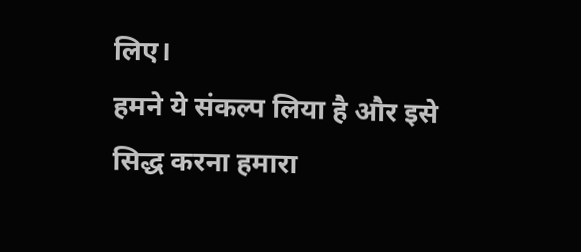लिए।
हमने ये संकल्प लिया है और इसे सिद्ध करना हमारा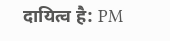दायित्व है: PM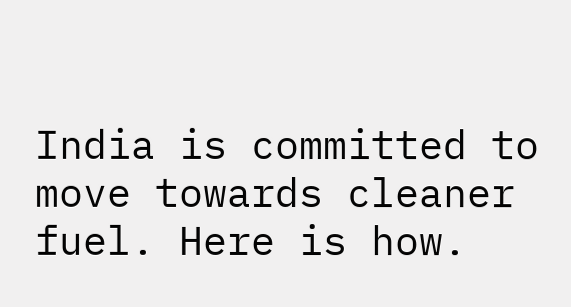India is committed to move towards cleaner fuel. Here is how.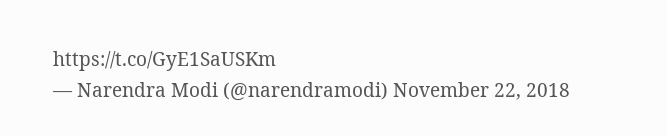https://t.co/GyE1SaUSKm
— Narendra Modi (@narendramodi) November 22, 2018